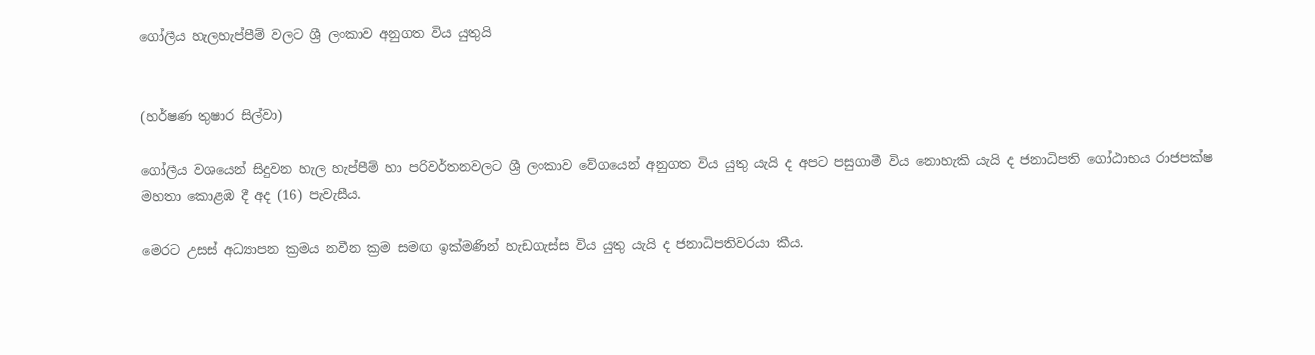ගෝලීය හැලහැප්පීම් වලට ශ්‍රී ලංකාව අනුගත විය යුතුයි


(හර්ෂණ තුෂාර සිල්වා)

ගෝලීය වශයෙන් සිදුවන හැල හැප්පීම් හා පරිවර්තනවලට ශ්‍රී ලංකාව වේගයෙන් අනුගත විය යුතු යැයි ද අපට පසුගාමී විය නොහැකි යැයි ද ජනාධිපති ගෝඨාභය රාජපක්ෂ මහතා කොළඹ දී අද (16) පැවැසීය.

මෙරට උසස් අධ්‍යාපන ක්‍රමය නවීන ක්‍රම සමඟ ඉක්මණින් හැඩගැස්ස විය යුතු යැයි ද ජනාධිපතිවරයා කීය.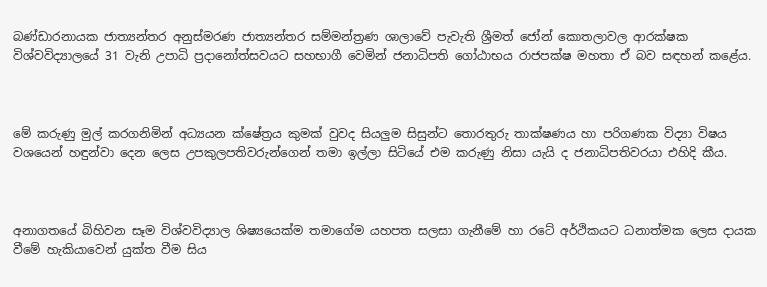බණ්ඩාරනායක ජාත්‍යන්තර අනුස්මරණ ජාත්‍යන්තර සම්මන්ත්‍රණ ශාලාවේ පැවැති ශ්‍රීමත් ජෝන් කොතලාවල ආරක්ෂක විශ්වවිද්‍යාලයේ 31 වැනි උපාධි ප්‍රදානෝත්සවයට සහභාගී වෙමින් ජනාධිපති ගෝඨාභය රාජපක්ෂ මහතා ඒ බව සඳහන් කළේය.



මේ කරුණු මුල් කරගනිමින් අධ්‍යයන ක්ෂේත්‍රය කුමක් වුවද සියලුම සිසුන්ට තොරතුරු තාක්ෂණය හා පරිගණක විද්‍යා විෂය වශයෙන් හඳුන්වා දෙන ලෙස උපකුලපතිවරුන්ගෙන් තමා ඉල්ලා සිටියේ එම කරුණු නිසා යැයි ද ජනාධිපතිවරයා එහිදි කීය.



අනාගතයේ බිහිවන සෑම විශ්වවිද්‍යාල ශිෂ්‍යයෙක්ම තමාගේම යහපත සලසා ගැනීමේ හා රටේ අර්ථිකයට ධනාත්මක ලෙස දායක වීමේ හැකියාවෙන් යුක්ත වීම සිය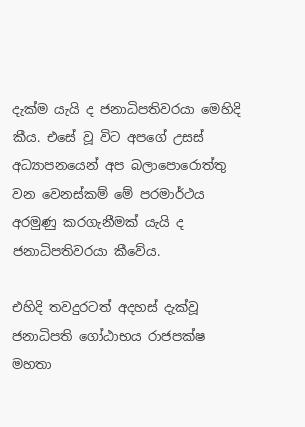දැක්ම යැයි ද ජනාධිපතිවරයා මෙහිදි කීය. එසේ වූ විට අපගේ උසස් අධ්‍යාපනයෙන් අප බලාපොරොත්තු වන වෙනස්කම් මේ පරමාර්ථය අරමුණු කරගැනීමක් යැයි ද ජනාධිපතිවරයා කීවේය.

එහිදි තවදුරටත් අදහස් දැක්වූ ජනාධිපති ගෝඨාභය රාජපක්ෂ මහතා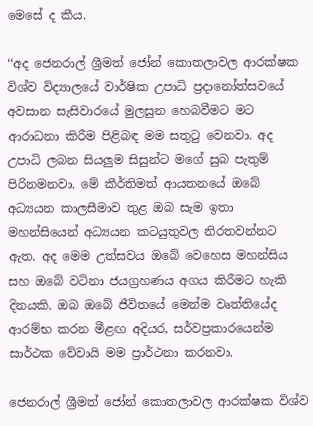මෙසේ ද කීය.

‘‘අද ජෙනරාල් ශ්‍රීමත් ජෝන් කොතලාවල ආරක්ෂක විශ්ව විද්‍යාලයේ වාර්ෂික උපාධි ප්‍රදානෝත්සවයේ අවසාන සැසිවාරයේ මුලසුන හෙබවීමට මට ආරාධනා කිරීම පිළිබඳ මම සතුටු වෙනවා. අද උපාධි ලබන සියලුම සිසුන්ට මගේ සුබ පැතුම් පිරිනමනවා. මේ කීර්තිමත් ආයතනයේ ඔබේ අධ්‍යයන කාලසීමාව තුළ ඔබ සැම ඉතා මහන්සියෙන් අධ්‍යයන කටයුතුවල නිරතවන්නට ඇත. අද මෙම උත්සවය ඔබේ වෙහෙස මහන්සිය සහ ඔබේ වටිනා ජයග්‍රහණය අගය කිරීමට හැකි දිනයකි. ඔබ ඔබේ ජීවිතයේ මෙන්ම වෘත්තියේද ආරම්භ කරන මීළඟ අදියර, සර්වප්‍රකාරයෙන්ම සාර්ථක වේවායි මම ප්‍රාර්ථනා කරනවා.

ජෙනරාල් ශ්‍රීමත් ජෝන් කොතලාවල ආරක්ෂක විශ්ව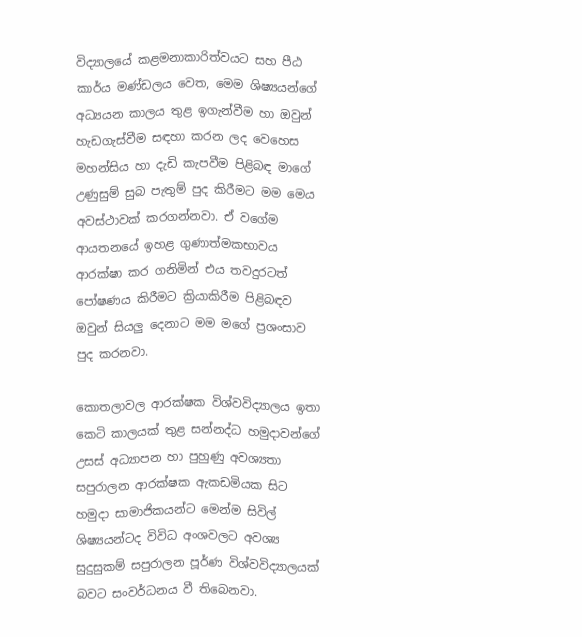විද්‍යාලයේ කළමනාකාරිත්වයට සහ පීඨ කාර්ය මණ්ඩලය වෙත, මෙම ශිෂ්‍යයන්ගේ අධ්‍යයන කාලය තුළ ඉගැන්වීම හා ඔවුන් හැඩගැස්වීම සඳහා කරන ලද වෙහෙස මහන්සිය හා දැඩි කැපවීම පිළිබඳ මාගේ උණුසුම් සුබ පැතුම් පුද කිරීමට මම මෙය අවස්ථාවක් කරගන්නවා. ඒ වගේම ආයතනයේ ඉහළ ගුණාත්මකභාවය ආරක්ෂා කර ගනිමින් එය තවදුරටත් පෝෂණය කිරීමට ක්‍රියාකිරීම පිළිබඳව ඔවුන් සියලු දෙනාට මම මගේ ප්‍රශංසාව පුද කරනවා.

කොතලාවල ආරක්ෂක විශ්වවිද්‍යාලය ඉතා කෙටි කාලයක් තුළ සන්නද්ධ හමුදාවන්ගේ උසස් අධ්‍යාපන හා පුහුණු අවශ්‍යතා සපුරාලන ආරක්ෂක ඇකඩමියක සිට හමුදා සාමාජිකයන්ට මෙන්ම සිවිල් ශිෂ්‍යයන්ටද විවිධ අංශවලට අවශ්‍ය සුදුසුකම් සපුරාලන පූර්ණ විශ්වවිද්‍යාලයක් බවට සංවර්ධනය වී තිබෙනවා.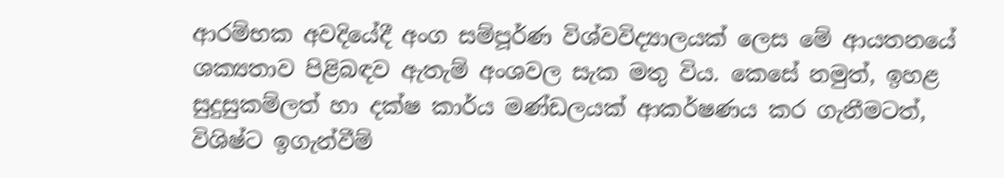ආරම්භක අවදියේදී අංග සම්පූර්ණ විශ්වවිද්‍යාලයක් ලෙස මේ ආයතනයේ ශක්‍යතාව පිළිබඳව ඇතැම් අංශවල සැක මතු විය. කෙසේ නමුත්, ඉහළ සුදුසුකම්ලත් හා දක්ෂ කාර්ය මණ්ඩලයක් ආකර්ෂණය කර ගැනීමටත්, විශිෂ්ට ඉගැන්වීම්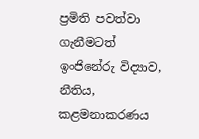ප්‍රමිති පවත්වා ගැනීමටත් ඉංජිනේරු විද්‍යාව, නීතිය, කළමනාකරණය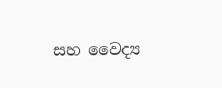සහ වෛද්‍ය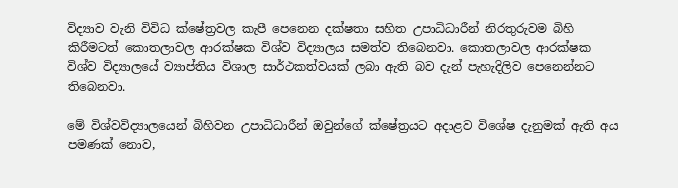විද්‍යාව වැනි විවිධ ක්ෂේත්‍රවල කැපී පෙනෙන දක්ෂතා සහිත උපාධිධාරීන් නිරතුරුවම බිහි කිරීමටත් කොතලාවල ආරක්ෂක විශ්ව විද්‍යාලය සමත්ව තිබෙනවා. කොතලාවල ආරක්ෂක විශ්ව විද්‍යාලයේ ව්‍යාප්තිය විශාල සාර්ථකත්වයක් ලබා ඇති බව දැන් පැහැදිලිව පෙනෙන්නට තිබෙනවා.

මේ විශ්වවිද්‍යාලයෙන් බිහිවන උපාධිධාරීන් ඔවුන්ගේ ක්ෂේත්‍රයට අදාළව විශේෂ දැනුමක් ඇති අය පමණක් නොව,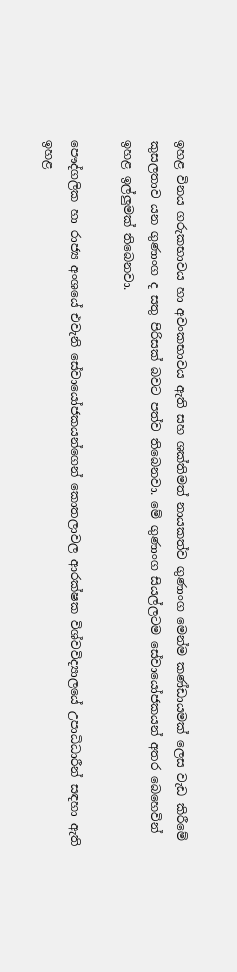ඉහළ විනය ගරුකභාවය හා අවංකභාවය ඇති සහ ශක්තිමත් නායකත්ව ගුණාංග මෙන්ම කණ්ඩායමක් ලෙස වැඩ කිරීමේ කුසලතාව යන ගුණාංග ද සතු පිරිසක් බවට පත්ව තිබෙනවා. මේ ගුණාංග සියල්ලටම සේවායෝජකයන් අතර බෙහෙවින් ඉහළ ඉල්ලුමක් තිබෙනවා.

පෞද්ගලික හා රාජ්‍ය අංශයේ එවැනි සේවායෝජකයන්ගෙන් කොතලාවල ආරක්ෂක විශ්වවිද්‍යාලයේ උපාධිධාරීන් සඳහා ඇති ඉහළ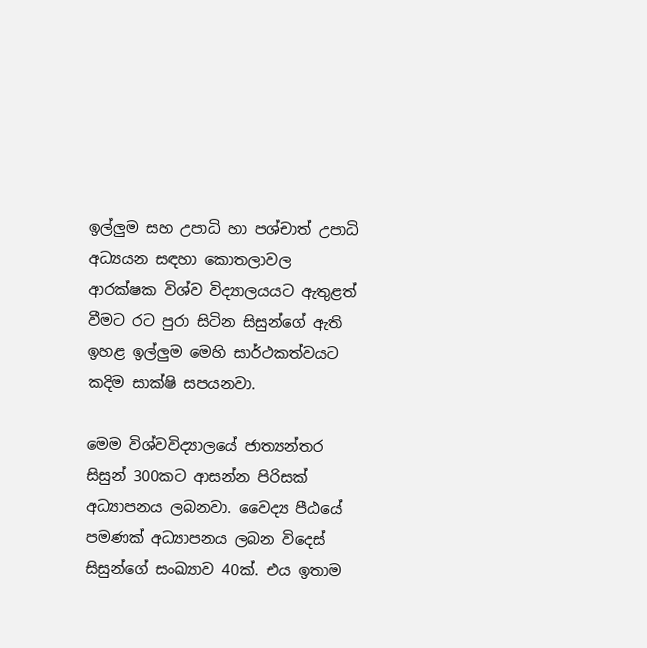ඉල්ලුම සහ උපාධි හා පශ්චාත් උපාධි අධ්‍යයන සඳහා කොතලාවල ආරක්ෂක විශ්ව විද්‍යාලයයට ඇතුළත් වීමට රට පුරා සිටින සිසුන්ගේ ඇති ඉහළ ඉල්ලුම මෙහි සාර්ථකත්වයට කදිම සාක්ෂි සපයනවා.

මෙම විශ්වවිද්‍යාලයේ ජාත්‍යන්තර සිසුන් 300කට ආසන්න පිරිසක් අධ්‍යාපනය ලබනවා. වෛද්‍ය පීඨයේ පමණක් අධ්‍යාපනය ලබන විදෙස් සිසුන්ගේ සංඛ්‍යාව 40ක්. එය ඉතාම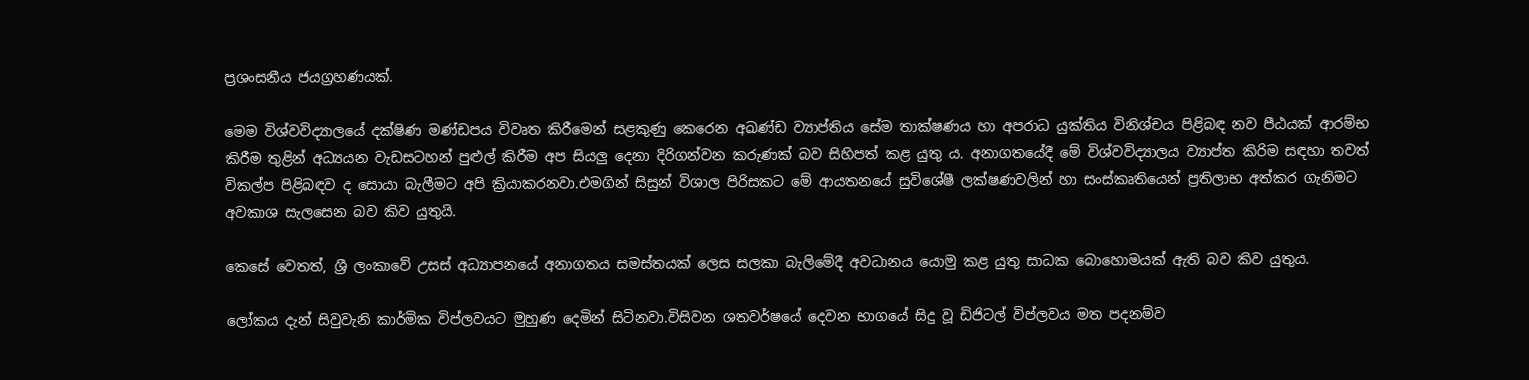ප්‍රශංසනීය ජයග්‍රහණයක්.

මෙම විශ්වවිද්‍යාලයේ දක්ෂිණ මණ්ඩපය විවෘත කිරීමෙන් සළකුණු කෙරෙන අඛණ්ඩ ව්‍යාප්තිය සේම තාක්ෂණය හා අපරාධ යුක්තිය විනිශ්චය පිළිබඳ නව පීඨයක් ආරම්භ කිරීම තුළින් අධ්‍යයන වැඩසටහන් පුළුල් කිරීම අප සියලු දෙනා දිරිගන්වන කරුණක් බව සිහිපත් කළ යුතු ය. අනාගතයේදී මේ විශ්වවිද්‍යාලය ව්‍යාප්ත කිරිම සඳහා තවත් විකල්ප පිළිබඳව ද සොයා බැලීමට අපි ක්‍රියාකරනවා.එමගින් සිසුන් විශාල පිරිසකට මේ ආයතනයේ සුවිශේෂී ලක්ෂණවලින් හා සංස්කෘතියෙන් ප්‍රතිලාභ අත්කර ගැනිමට අවකාශ සැලසෙන බව කිව යුතුයි.

කෙසේ වෙතත්, ශ්‍රී ලංකාවේ උසස් අධ්‍යාපනයේ අනාගතය සමස්තයක් ලෙස සලකා බැලිමේදී අවධානය යොමු කළ යුතු සාධක බොහොමයක් ඇති බව කිව යුතුය.

ලෝකය දැන් සිවුවැනි කාර්මික විප්ලවයට මුහුණ දෙමින් සිටිනවා.විසිවන ශතවර්ෂයේ දෙවන භාගයේ සිදු වූ ඩිජිටල් විප්ලවය මත පදනම්ව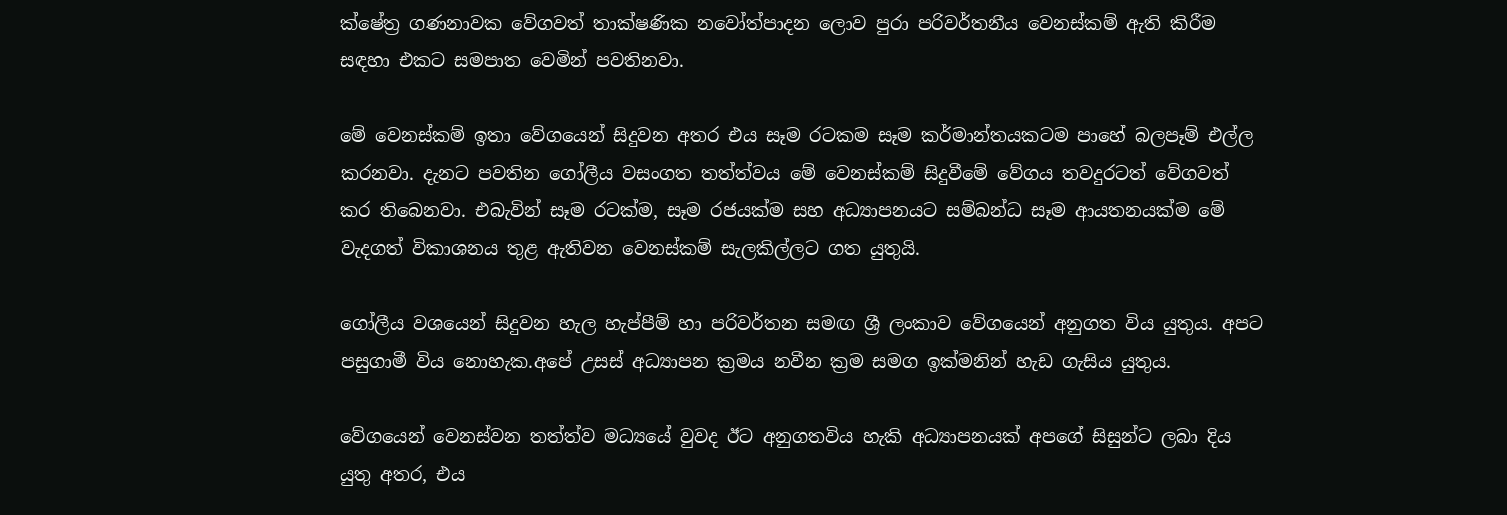ක්ෂේත්‍ර ගණනාවක වේගවත් තාක්ෂණික නවෝත්පාදන ලොව පුරා පරිවර්තනීය වෙනස්කම් ඇති කිරීම සඳහා එකට සමපාත වෙමින් පවතිනවා.

මේ වෙනස්කම් ඉතා වේගයෙන් සිදුවන අතර එය සෑම රටකම සෑම කර්මාන්තයකටම පාහේ බලපෑම් එල්ල කරනවා. දැනට පවතින ගෝලීය වසංගත තත්ත්වය මේ වෙනස්කම් සිදුවීමේ වේගය තවදුරටත් වේගවත් කර තිබෙනවා. එබැවින් සෑම රටක්ම, සෑම රජයක්ම සහ අධ්‍යාපනයට සම්බන්ධ සෑම ආයතනයක්ම මේ වැදගත් විකාශනය තුළ ඇතිවන වෙනස්කම් සැලකිල්ලට ගත යුතුයි.

ගෝලීය වශයෙන් සිදුවන හැල හැප්පීම් හා පරිවර්තන සමඟ ශ්‍රී ලංකාව වේගයෙන් අනුගත විය යුතුය. අපට පසුගාමී විය නොහැක.අපේ උසස් අධ්‍යාපන ක්‍රමය නවීන ක්‍රම සමග ඉක්මනින් හැඩ ගැසිය යුතුය.

වේගයෙන් වෙනස්වන තත්ත්ව මධ්‍යයේ වුවද ඊට අනුගතවිය හැකි අධ්‍යාපනයක් අපගේ සිසුන්ට ලබා දිය යුතු අතර, එය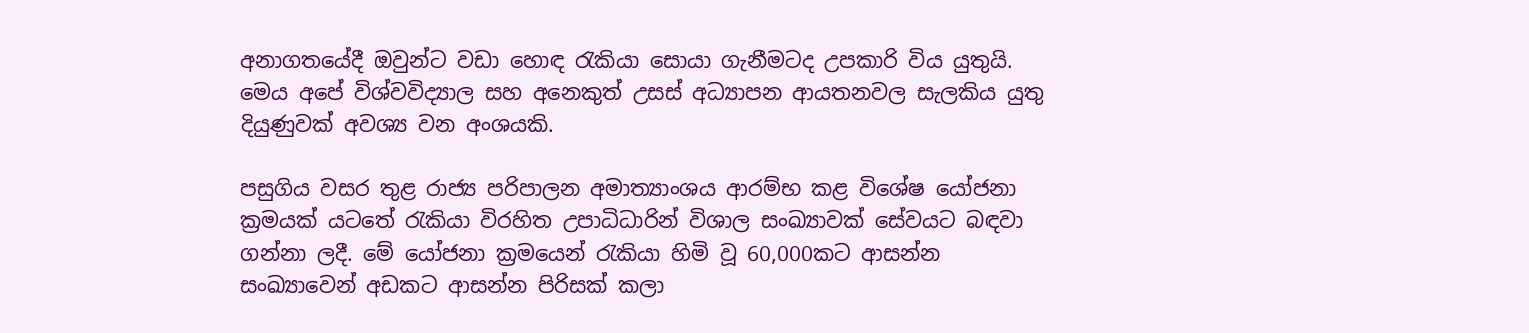අනාගතයේදී ඔවුන්ට වඩා හොඳ රැකියා සොයා ගැනීමටද උපකාරි විය යුතුයි. මෙය අපේ විශ්වවිද්‍යාල සහ අනෙකුත් උසස් අධ්‍යාපන ආයතනවල සැලකිය යුතු දියුණුවක් අවශ්‍ය වන අංශයකි.

පසුගිය වසර තුළ රාජ්‍ය පරිපාලන අමාත්‍යාංශය ආරම්භ කළ විශේෂ යෝජනා ක්‍රමයක් යටතේ රැකියා විරහිත උපාධිධාරින් විශාල සංඛ්‍යාවක් සේවයට බඳවා ගන්නා ලදී. මේ යෝජනා ක්‍රමයෙන් රැකියා හිමි වූ 60,000කට ආසන්න සංඛ්‍යාවෙන් අඩකට ආසන්න පිරිසක් කලා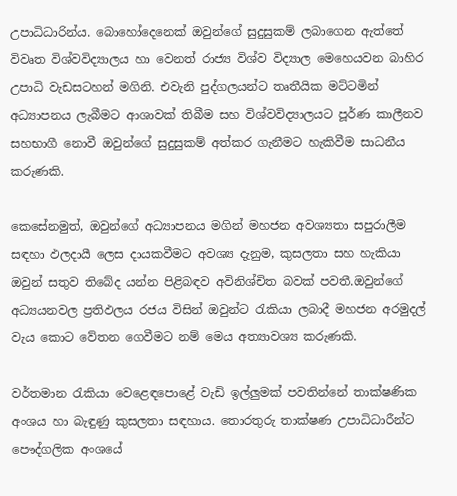උපාධිධාරින්ය. බොහෝදෙනෙක් ඔවුන්ගේ සුදුසුකම් ලබාගෙන ඇත්තේ විවෘත විශ්වවිද්‍යාලය හා වෙනත් රාජ්‍ය විශ්ව විද්‍යාල මෙහෙයවන බාහිර උපාධි වැඩසටහන් මගිනි. එවැනි පුද්ගලයන්ට තෘතීයික මට්ටමින් අධ්‍යාපනය ලැබීමට ආශාවක් තිබීම සහ විශ්වවිද්‍යාලයට පූර්ණ කාලීනව සහභාගී නොවී ඔවුන්ගේ සුදුසුකම් අත්කර ගැනීමට හැකිවීම සාධනීය කරුණකි.

කෙසේනමුත්, ඔවුන්ගේ අධ්‍යාපනය මගින් මහජන අවශ්‍යතා සපුරාලීම සඳහා ඵලදායී ලෙස දායකවීමට අවශ්‍ය දැනුම, කුසලතා සහ හැකියා ඔවුන් සතුව තිබේද යන්න පිළිබඳව අවිනිශ්චිත බවක් පවතී.ඔවුන්ගේ අධ්‍යයනවල ප්‍රතිඵලය රජය විසින් ඔවුන්ට රැකියා ලබාදී මහජන අරමුදල් වැය කොට වේතන ගෙවීමට නම් මෙය අත්‍යාවශ්‍ය කරුණකි.

වර්තමාන රැකියා වෙළෙඳපොළේ වැඩි ඉල්ලුමක් පවතින්නේ තාක්ෂණික අංශය හා බැඳුණු කුසලතා සඳහාය. තොරතුරු තාක්ෂණ උපාධිධාරීන්ට පෞද්ගලික අංශයේ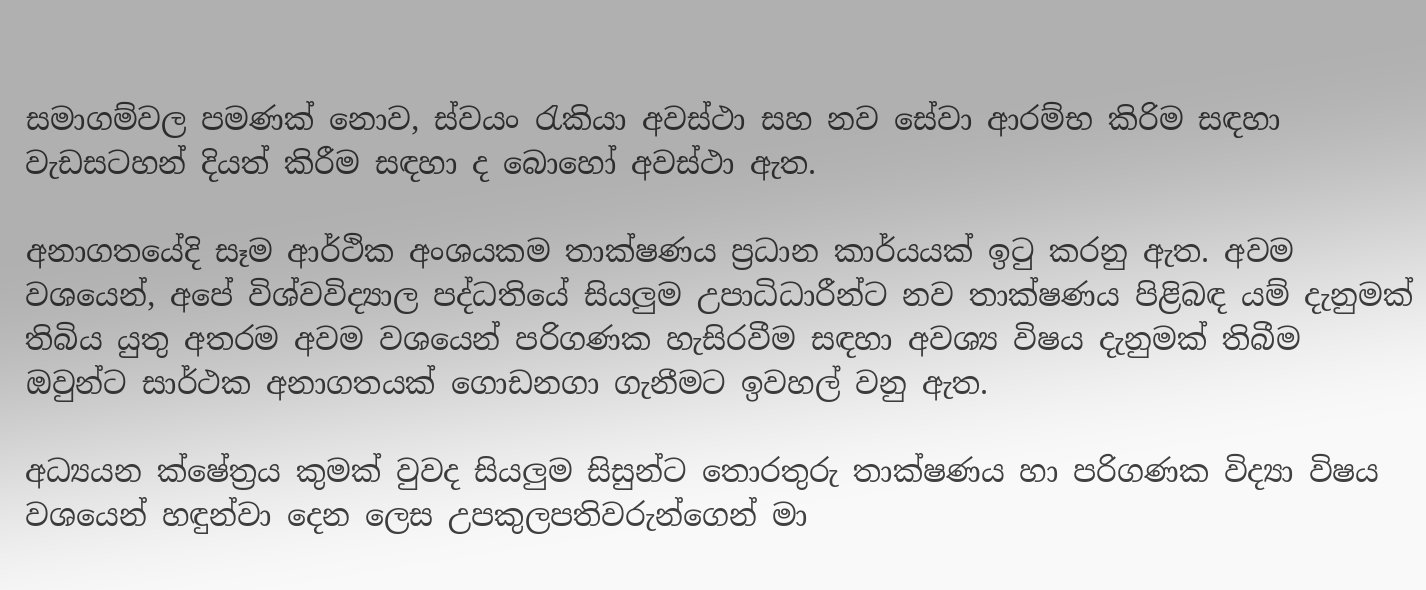සමාගම්වල පමණක් නොව, ස්වයං රැකියා අවස්ථා සහ නව සේවා ආරම්භ කිරිම සඳහා වැඩසටහන් දියත් කිරීම සඳහා ද බොහෝ අවස්ථා ඇත.

අනාගතයේදි සෑම ආර්ථික අංශයකම තාක්ෂණය ප්‍රධාන කාර්යයක් ඉටු කරනු ඇත. අවම වශයෙන්, අපේ විශ්වවිද්‍යාල පද්ධතියේ සියලුම උපාධිධාරීන්ට නව තාක්ෂණය පිළිබඳ යම් දැනුමක් තිබිය යුතු අතරම අවම වශයෙන් පරිගණක හැසිරවීම සඳහා අවශ්‍ය විෂය දැනුමක් තිබීම ඔවුන්ට සාර්ථක අනාගතයක් ගොඩනගා ගැනීමට ඉවහල් වනු ඇත.

අධ්‍යයන ක්ෂේත්‍රය කුමක් වුවද සියලුම සිසුන්ට තොරතුරු තාක්ෂණය හා පරිගණක විද්‍යා විෂය වශයෙන් හඳුන්වා දෙන ලෙස උපකුලපතිවරුන්ගෙන් මා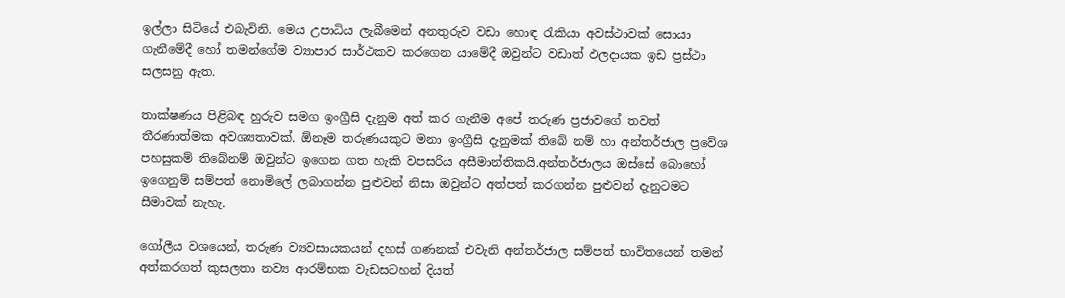ඉල්ලා සිටියේ එබැවිනි. මෙය උපාධිය ලැබීමෙන් අනතුරුව වඩා හොඳ රැකියා අවස්ථාවක් සොයා ගැනීමේදී හෝ තමන්ගේම ව්‍යාපාර සාර්ථකව කරගෙන යාමේදී ඔවුන්ට වඩාත් ඵලදායක ඉඩ ප්‍රස්ථා සලසනු ඇත.

තාක්ෂණය පිළිබඳ හුරුව සමග ඉංග්‍රීසි දැනුම අත් කර ගැනීම අපේ තරුණ ප්‍රජාවගේ තවත් තීරණාත්මක අවශ්‍යතාවක්. ඕනෑම තරුණයකුට මනා ඉංග්‍රීසි දැනුමක් තිබේ නම් හා අන්තර්ජාල ප්‍රවේශ පහසුකම් තිබේනම් ඔවුන්ට ඉගෙන ගත හැකි වපසරිය අසීමාන්තිකයි.අන්තර්ජාලය ඔස්සේ බොහෝ ඉගෙනුම් සම්පත් නොමිලේ ලබාගන්න පුළුවන් නිසා ඔවුන්ට අත්පත් කරගන්න පුළුවන් දැනුටමට සීමාවක් නැහැ.

ගෝලීය වශයෙන්, තරුණ ව්‍යවසායකයන් දහස් ගණනක් එවැනි අන්තර්ජාල සම්පත් භාවිතයෙන් තමන් අත්කරගත් කුසලතා නව්‍ය ආරම්භක වැඩසටහන් දියත්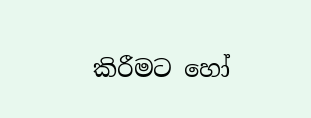කිරීමට හෝ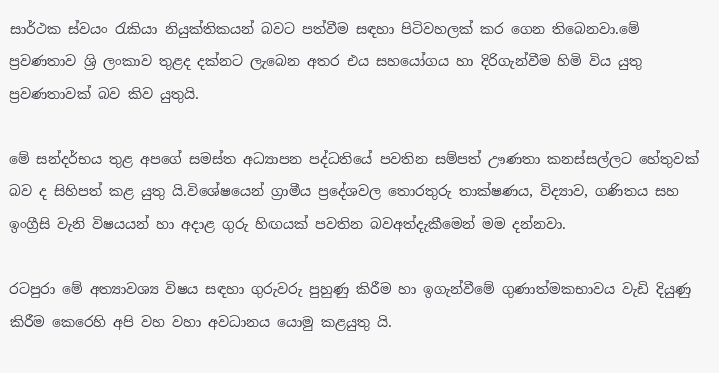සාර්ථක ස්වයං රැකියා නියුක්තිකයන් බවට පත්වීම සඳහා පිටිවහලක් කර ගෙන තිබෙනවා.මේ ප්‍රවණතාව ශ්‍රි ලංකාව තුළද දක්නට ලැබෙන අතර එය සහයෝගය හා දිරිගැන්වීම හිමි විය යුතු ප්‍රවණතාවක් බව කිව යුතුයි.

මේ සන්දර්භය තුළ අපගේ සමස්ත අධ්‍යාපන පද්ධතියේ පවතින සම්පත් ඌණතා කනස්සල්ලට හේතුවක් බව ද සිහිපත් කළ යුතු යි.විශේෂයෙන් ග්‍රාමීය ප්‍රදේශවල තොරතුරු තාක්ෂණය, විද්‍යාව, ගණිතය සහ ඉංග්‍රීසි වැනි විෂයයන් හා අදාළ ගුරු හිඟයක් පවතින බවඅත්දැකීමෙන් මම දන්නවා.

රටපුරා මේ අත්‍යාවශ්‍ය විෂය සඳහා ගුරුවරු පුහුණු කිරීම හා ඉගැන්වීමේ ගුණාත්මකභාවය වැඩි දියුණු කිරීම කෙරෙහි අපි වහ වහා අවධානය යොමු කළයුතු යි.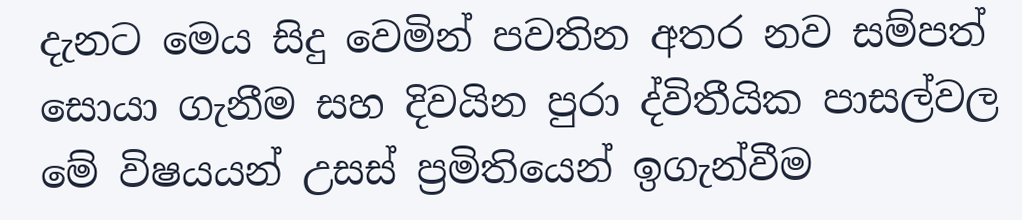දැනට මෙය සිදු වෙමින් පවතින අතර නව සම්පත් සොයා ගැනීම සහ දිවයින පුරා ද්විතීයික පාසල්වල මේ විෂයයන් උසස් ප්‍රමිතියෙන් ඉගැන්වීම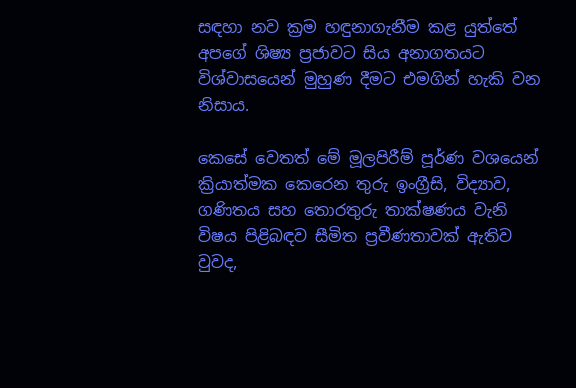සඳහා නව ක්‍රම හඳුනාගැනීම කළ යුත්තේ අපගේ ශිෂ්‍ය ප්‍රජාවට සිය අනාගතයට විශ්වාසයෙන් මුහුණ දීමට එමගින් හැකි වන නිසාය.

කෙසේ වෙතත් මේ මූලපිරීම් පූර්ණ වශයෙන් ක්‍රියාත්මක කෙරෙන තුරු ඉංග්‍රීසි, විද්‍යාව, ගණිතය සහ තොරතුරු තාක්ෂණය වැනි විෂය පිළිබඳව සීමිත ප්‍රවීණතාවක් ඇතිව වුවද,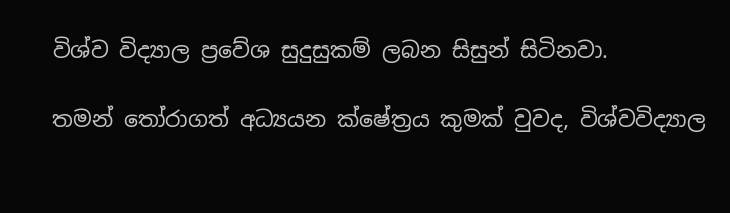විශ්ව විද්‍යාල ප්‍රවේශ සුදුසුකම් ලබන සිසුන් සිටිනවා.

තමන් තෝරාගත් අධ්‍යයන ක්ෂේත්‍රය කුමක් වුවද, විශ්වවිද්‍යාල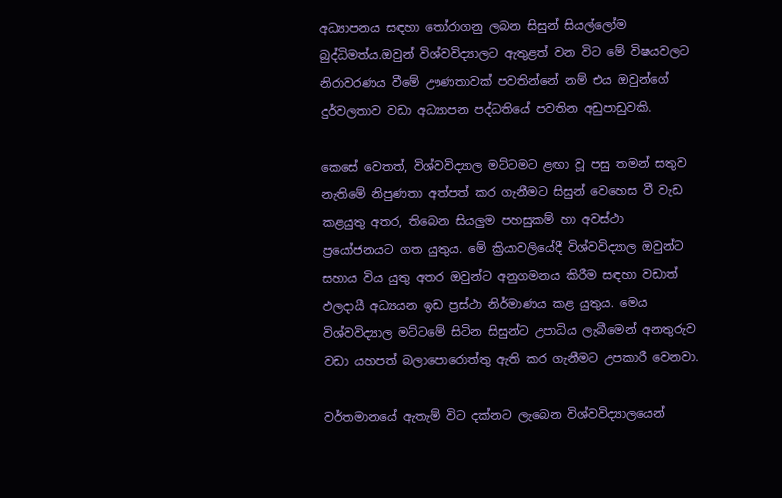අධ්‍යාපනය සඳහා තෝරාගනු ලබන සිසුන් සියල්ලෝම බුද්ධිමත්ය.ඔවුන් විශ්වවිද්‍යාලට ඇතුළත් වන විට මේ විෂයවලට නිරාවරණය වීමේ ඌණතාවක් පවතින්නේ නම් එය ඔවුන්ගේ දුර්වලතාව වඩා අධ්‍යාපන පද්ධතියේ පවතින අඩුපාඩුවකි.

කෙසේ වෙතත්, විශ්වවිද්‍යාල මට්ටමට ළඟා වූ පසු තමන් සතුව නැතිමේ නිපුණතා අත්පත් කර ගැනීමට සිසුන් වෙහෙස වී වැඩ කළයුතු අතර, තිබෙන සියලුම පහසුකම් හා අවස්ථා ප්‍රයෝජනයට ගත යුතුය. මේ ක්‍රියාවලියේදී විශ්වවිද්‍යාල ඔවුන්ට සහාය විය යුතු අතර ඔවුන්ට අනුගමනය කිරීම සඳහා වඩාත් ඵලදායී අධ්‍යයන ඉඩ ප්‍රස්ථා නිර්මාණය කළ යුතුය. මෙය විශ්වවිද්‍යාල මට්ටමේ සිටින සිසුන්ට උපාධිය ලැබීමෙන් අනතුරුව වඩා යහපත් බලාපොරොත්තු ඇති කර ගැනීමට උපකාරී වෙනවා.

වර්තමානයේ ඇතැම් විට දක්නට ලැබෙන විශ්වවිද්‍යාලයෙන්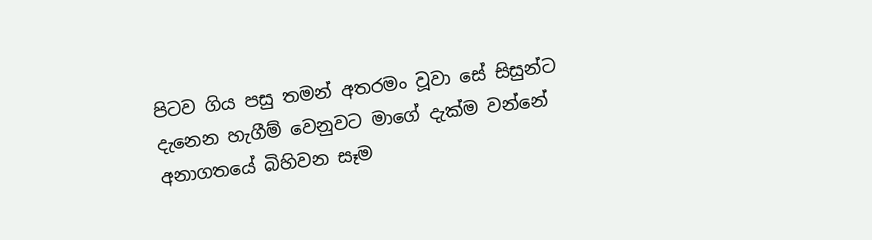පිටව ගිය පසු තමන් අතරමං වූවා සේ සිසුන්ට දැනෙන හැගීම් වෙනුවට මාගේ දැක්ම වන්නේ අනාගතයේ බිහිවන සෑම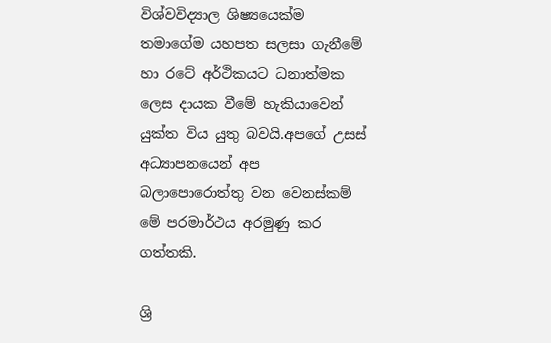විශ්වවිද්‍යාල ශිෂ්‍යයෙක්ම තමාගේම යහපත සලසා ගැනීමේ හා රටේ අර්ථිකයට ධනාත්මක ලෙස දායක වීමේ හැකියාවෙන් යුක්ත විය යුතු බවයි.අපගේ උසස් අධ්‍යාපනයෙන් අප බලාපොරොත්තු වන වෙනස්කම් මේ පරමාර්ථය අරමුණු කර ගත්තකි.

ශ්‍රි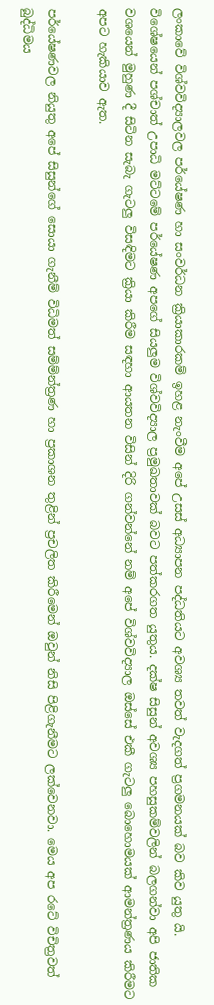ලංකාවේ විශ්වවිද්‍යාලවල පර්යේෂණ හා සංවර්ධන ක්‍රියාකාරකම් ඉහළ නැංවීම අපේ උසස් අධ්‍යාපන පද්ධතියට අවශ්‍ය තවත් වැදගත් ප්‍රගමනයක් බව කිව යුතු යි. විශේෂයෙන් පශ්චාත් උපාධි මට්ටමේ පර්යේෂණ අපගේ සියලුම විශ්වවිද්‍යාල ප්‍රමුඛතාවක් බවට පත්කරගත යුතුය. දක්ෂ සිසුන් අවශ්‍ය පහසුකම්වලින් බලගන්වා අපි ජාතික වශයෙන් මුහුණ දී සිටින සැබැ ගැටලු විසඳිමට ක්‍රියා කිරීම සඳහා ආයතන විසින් දිරි ගන්වන්නේ නම් අපේ විශ්වවිද්‍යාල ඔස්සේ එකී ගැටලු බොහොමයක් ආමන්ත්‍රණය කිරීමට අපට හැකියාව ඇත.

පර්යේෂණවල නියුතු අපේ සිසුන්ගේ සොයා ගැනීම් විධිමත් සම්ම්න්ත්‍රණ හා ප්‍රකාශන තුළින් ප්‍රචලිත කිරීමෙන් ඔවුන් නිසි පිළිගැනීමට ලක්වෙනවා. මෙය අප රටේ විචිත්‍රවත් බුද්ධිමය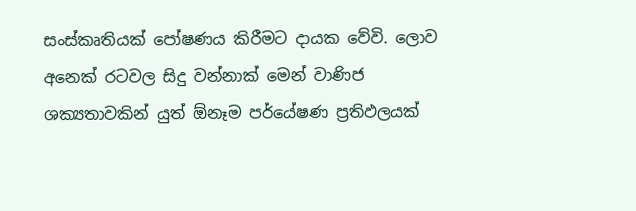සංස්කෘතියක් පෝෂණය කිරීමට දායක වේවි. ලොව අනෙක් රටවල සිදු වන්නාක් මෙන් වාණිජ ශක්‍යතාවකින් යුත් ඕනෑම පර්යේෂණ ප්‍රතිඵලයක්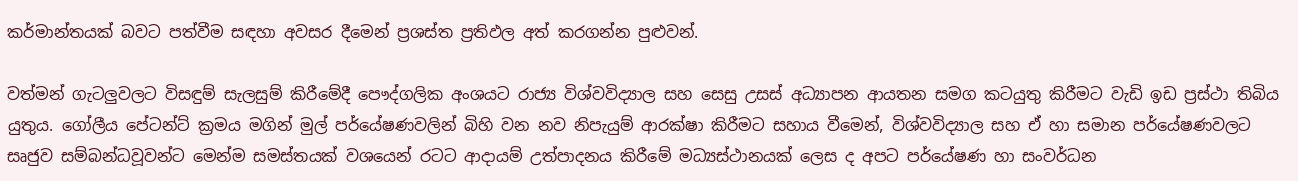කර්මාන්තයක් බවට පත්වීම සඳහා අවසර දීමෙන් ප්‍රශස්ත ප්‍රතිඵල අත් කරගන්න පුළුවන්.

වත්මන් ගැටලුවලට විසඳුම් සැලසුම් කිරීමේදී පෞද්ගලික අංශයට රාජ්‍ය විශ්වවිද්‍යාල සහ සෙසු උසස් අධ්‍යාපන ආයතන සමග කටයුතු කිරීමට වැඩි ඉඩ ප්‍රස්ථා තිබිය යුතුය. ගෝලීය පේටන්ට් ක්‍රමය මගින් මුල් පර්යේෂණවලින් බිහි වන නව නිපැයුම් ආරක්ෂා කිරීමට සහාය වීමෙන්, විශ්වවිද්‍යාල සහ ඒ හා සමාන පර්යේෂණවලට සෘජුව සම්බන්ධවූවන්ට මෙන්ම සමස්තයක් වශයෙන් රටට ආදායම් උත්පාදනය කිරීමේ මධ්‍යස්ථානයක් ලෙස ද අපට පර්යේෂණ හා සංවර්ධන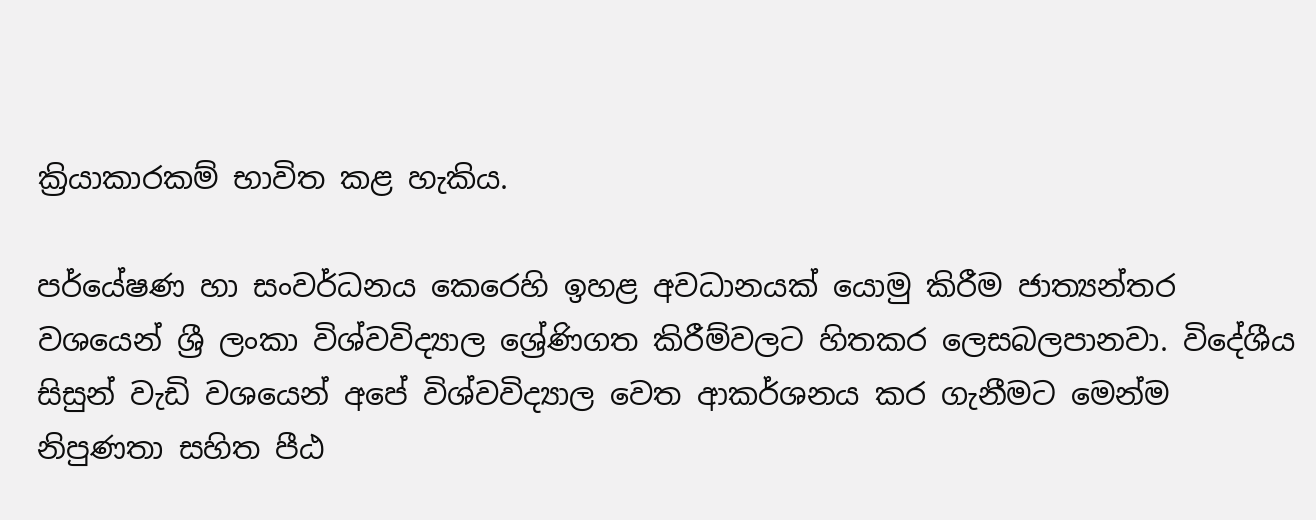ක්‍රියාකාරකම් භාවිත කළ හැකිය.

පර්යේෂණ හා සංවර්ධනය කෙරෙහි ඉහළ අවධානයක් යොමු කිරීම ජාත්‍යන්තර වශයෙන් ශ්‍රී ලංකා විශ්වවිද්‍යාල ශ්‍රේණිගත කිරීම්වලට හිතකර ලෙසබලපානවා. විදේශීය සිසුන් වැඩි වශයෙන් අපේ විශ්වවිද්‍යාල වෙත ආකර්ශනය කර ගැනීමට මෙන්ම නිපුණතා සහිත පීඨ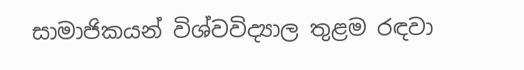සාමාජිකයන් විශ්වවිද්‍යාල තුළම රඳවා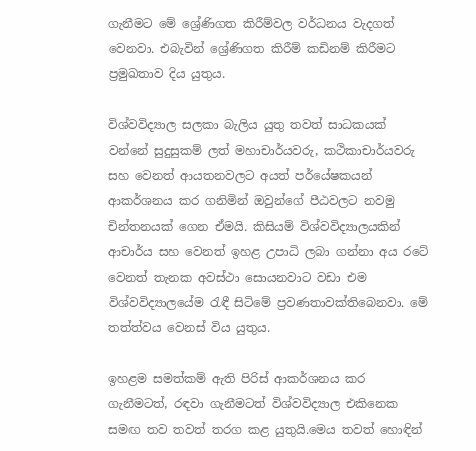ගැනීමට මේ ශ්‍රේණිගත කිරීම්වල වර්ධනය වැදගත් වෙනවා. එබැවින් ශ්‍රේණිගත කිරීම් කඩිනම් කිරීමට ප්‍රමුඛතාව දිය යුතුය.

විශ්වවිද්‍යාල සලකා බැලිය යුතු තවත් සාධකයක් වන්නේ සුදුසුකම් ලත් මහාචාර්යවරු, කථිකාචාර්යවරු සහ වෙනත් ආයතනවලට අයත් පර්යේෂකයන් ආකර්ශනය කර ගනිමින් ඔවුන්ගේ පීඨවලට නවමු චින්තනයක් ගෙන ඒමයි. කිසියම් විශ්වවිද්‍යාලයකින් ආචාර්ය සහ වෙනත් ඉහළ උපාධි ලබා ගන්නා අය රටේ වෙනත් තැනක අවස්ථා සොයනවාට වඩා එම විශ්වවිද්‍යාලයේම රැඳී සිටිමේ ප්‍රවණතාවක්තිබෙනවා. මේ තත්ත්වය වෙනස් විය යුතුය.

ඉහළම සමත්කම් ඇති පිරිස් ආකර්ශනය කර ගැනීමටත්, රඳවා ගැනීමටත් විශ්වවිද්‍යාල එකිනෙක සමඟ තව තවත් තරග කළ යුතුයි.මෙය තවත් හොඳින්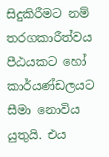සිදුකිරීමට නම් තරගකාරීත්වය පීඨයකට හෝ කාර්යණ්ඩලයට සීමා නොවිය යුතුයි. එය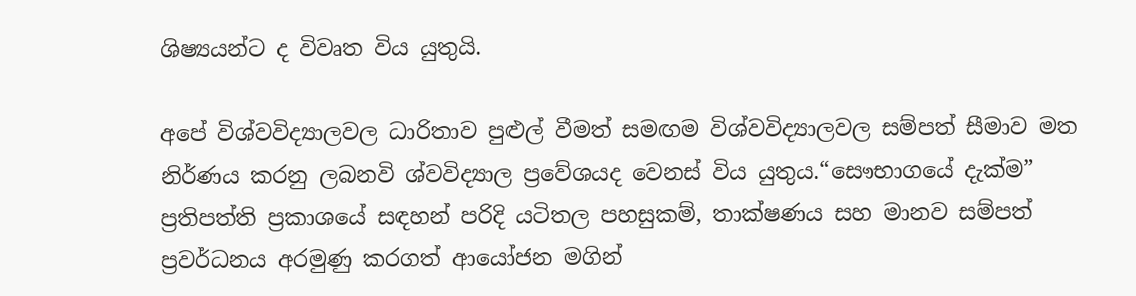ශිෂ්‍යයන්ට ද විවෘත විය යුතුයි.

අපේ විශ්වවිද්‍යාලවල ධාරිතාව පුළුල් වීමත් සමඟම විශ්වවිද්‍යාලවල සම්පත් සීමාව මත නිර්ණය කරනු ලබනවි ශ්වවිද්‍යාල ප්‍රවේශයද වෙනස් විය යුතුය.“සෞභාගයේ දැක්ම” ප්‍රතිපත්ති ප්‍රකාශයේ සඳහන් පරිදි යටිතල පහසුකම්, තාක්ෂණය සහ මානව සම්පත් ප්‍රවර්ධනය අරමුණු කරගත් ආයෝජන මගින්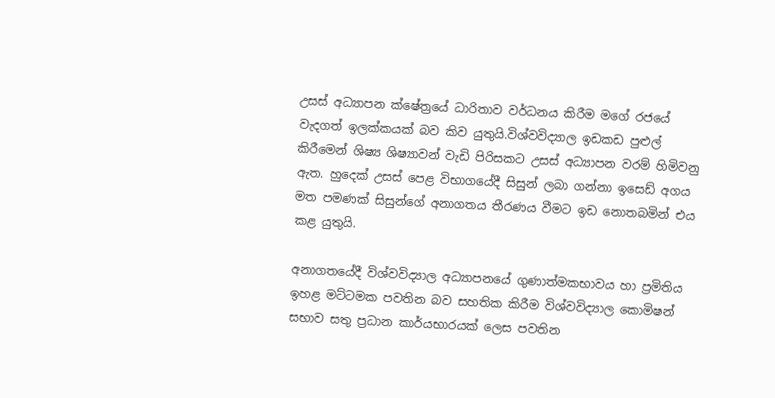උසස් අධ්‍යාපන ක්ෂේත්‍රයේ ධාරිතාව වර්ධනය කිරීම මගේ රජයේ වැදගත් ඉලක්කයක් බව කිව යුතුයි.විශ්වවිද්‍යාල ඉඩකඩ පුළුල් කිරීමෙන් ශිෂ්‍ය ශිෂ්‍යාවන් වැඩි පිරිසකට උසස් අධ්‍යාපන වරම් හිමිවනු ඇත. හුදෙක් උසස් පෙළ විභාගයේදී සිසුන් ලබා ගන්නා ඉසෙඩ් අගය මත පමණක් සිසුන්ගේ අනාගතය තීරණය වීමට ඉඩ නොතබමින් එය කළ යුතුයි.

අනාගතයේදී විශ්වවිද්‍යාල අධ්‍යාපනයේ ගුණාත්මකභාවය හා ප්‍රමිතිය ඉහළ මට්ටමක පවතින බව සහතික කිරීම විශ්වවිද්‍යාල කොමිෂන් සභාව සතු ප්‍රධාන කාර්යභාරයක් ලෙස පවතින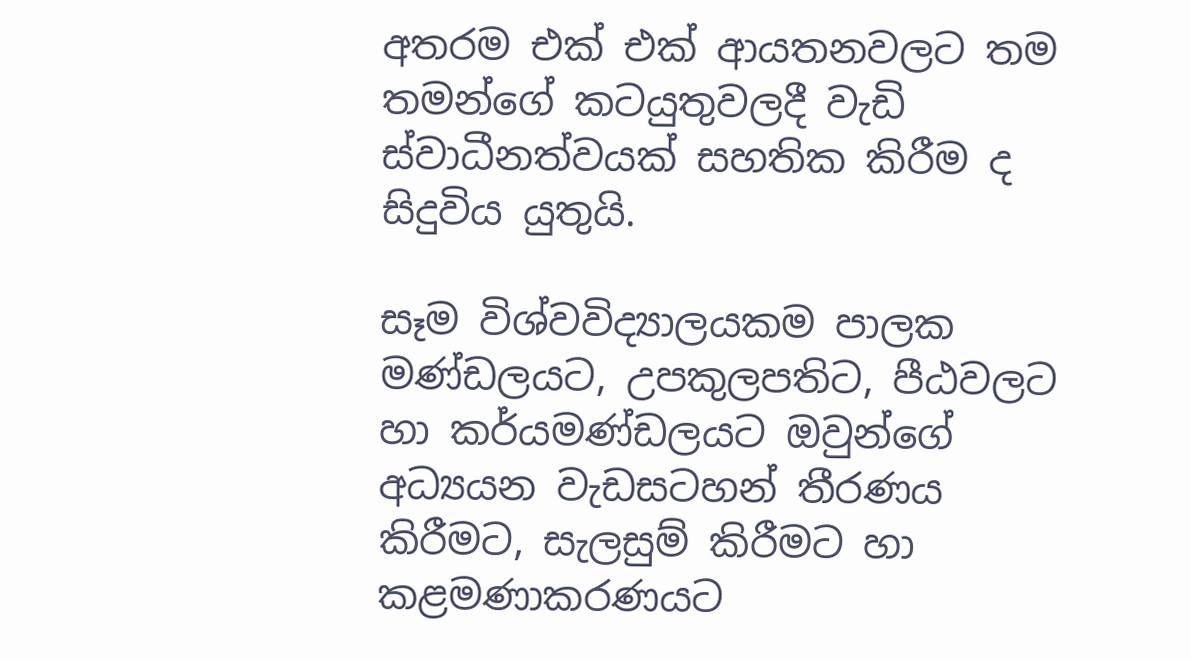අතරම එක් එක් ආයතනවලට තම තමන්ගේ කටයුතුවලදී වැඩි ස්වාධීනත්වයක් සහතික කිරීම ද සිදුවිය යුතුයි.

සෑම විශ්වවිද්‍යාලයකම පාලක මණ්ඩලයට, උපකුලපතිට, පීඨවලට හා කර්යමණ්ඩලයට ඔවුන්ගේ අධ්‍යයන වැඩසටහන් තීරණය කිරීමට, සැලසුම් කිරීමට හා කළමණාකරණයට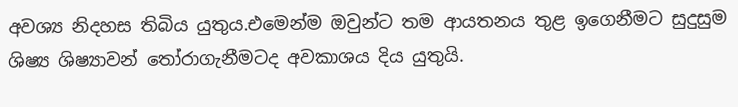අවශ්‍ය නිදහස තිබිය යුතුය.එමෙන්ම ඔවුන්ට තම ආයතනය තුළ ඉගෙනීමට සුදුසුම ශිෂ්‍ය ශිෂ්‍යාවන් තෝරාගැනීමටද අවකාශය දිය යුතුයි.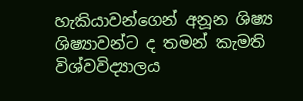හැකියාවන්ගෙන් අනූන ශිෂ්‍ය ශිෂ්‍යාවන්ට ද තමන් කැමති විශ්වවිද්‍යාලය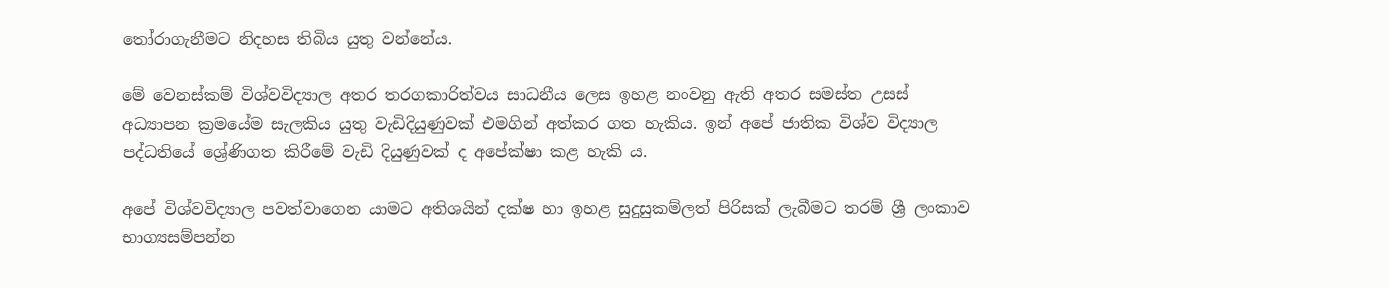තෝරාගැනීමට නිදහස තිබිය යුතු වන්නේය.

මේ වෙනස්කම් විශ්වවිද්‍යාල අතර තරගකාරිත්වය සාධනීය ලෙස ඉහළ නංවනු ඇති අතර සමස්ත උසස් අධ්‍යාපන ක්‍රමයේම සැලකිය යුතු වැඩිදියුණුවක් එමගින් අත්කර ගත හැකිය. ඉන් අපේ ජාතික විශ්ව විද්‍යාල පද්ධතියේ ශ්‍රේණිගත කිරීමේ වැඩි දියුණුවක් ද අපේක්ෂා කළ හැකි ය.

අපේ විශ්වවිද්‍යාල පවත්වාගෙන යාමට අතිශයින් දක්ෂ හා ඉහළ සුදුසුකම්ලත් පිරිසක් ලැබීමට තරම් ශ්‍රී ලංකාව භාග්‍යසම්පන්න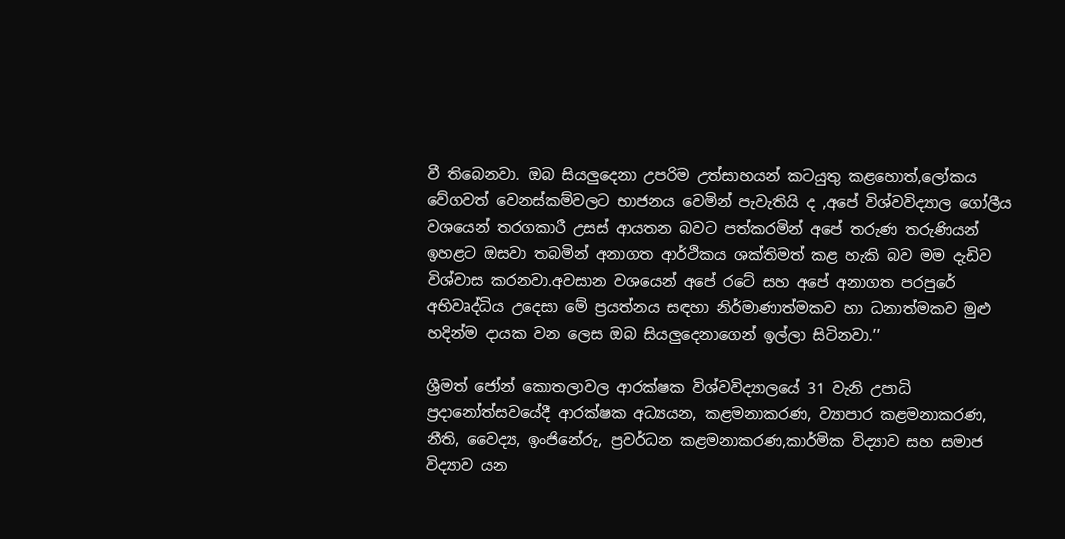වී තිබෙනවා. ඔබ සියලුදෙනා උපරිම උත්සාහයන් කටයුතු කළහොත්,ලෝකය වේගවත් වෙනස්කම්වලට භාජනය වෙමින් පැවැතියි ද ,අපේ විශ්වවිද්‍යාල ගෝලීය වශයෙන් තරගකාරී උසස් ආයතන බවට පත්කරමින් අපේ තරුණ තරුණියන් ඉහළට ඔසවා තබමින් අනාගත ආර්ථිකය ශක්තිමත් කළ හැකි බව මම දැඩිව විශ්වාස කරනවා.අවසාන වශයෙන් අපේ රටේ සහ අපේ අනාගත පරපුරේ අභිවෘද්ධිය උදෙසා මේ ප්‍රයත්නය සඳහා නිර්මාණාත්මකව හා ධනාත්මකව මුළු හදින්ම දායක වන ලෙස ඔබ සියලුදෙනාගෙන් ඉල්ලා සිටිනවා.’’

ශ්‍රීමත් ජෝන් කොතලාවල ආරක්ෂක විශ්වවිද්‍යාලයේ 31 වැනි උපාධි ප්‍රදානෝත්සවයේදී ආරක්ෂක අධ්‍යයන, කළමනාකරණ, ව්‍යාපාර කළමනාකරණ, නීති, වෛද්‍ය, ඉංජිනේරු, ප්‍රවර්ධන කළමනාකරණ,කාර්මික විද්‍යාව සහ සමාජ විද්‍යාව යන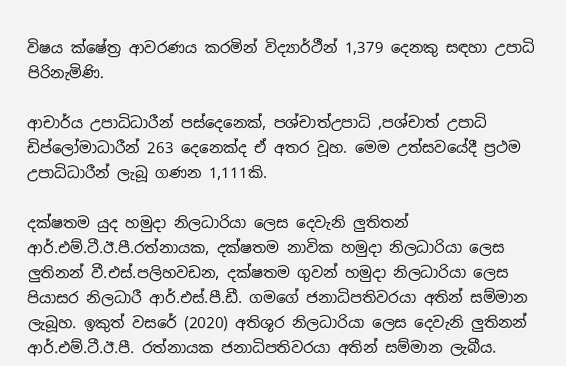විෂය ක්ෂේත්‍ර ආවරණය කරමින් විද්‍යාර්ථීන් 1,379 දෙනකු සඳහා උපාධි පිරිනැමිණි.

ආචාර්ය උපාධිධාරීන් පස්දෙනෙක්, පශ්චාත්උපාධි ,පශ්චාත් උපාධි ඩිප්ලෝමාධාරීන් 263 දෙනෙක්ද ඒ අතර වූහ. මෙම උත්සවයේදී ප්‍රථම උපාධිධාරීන් ලැබූ ගණන 1,111කි.

දක්ෂතම යුද හමුදා නිලධාරියා ලෙස දෙවැනි ලුතිතන් ආර්.එම්.ටී.ඊ.පී.රත්නායක, දක්ෂතම නාවික හමුදා නිලධාරියා ලෙස ලුතිනන් වී.එස්.පලිහවඩන, දක්ෂතම ගුවන් හමුදා නිලධාරියා ලෙස පියාසර නිලධාරී ආර්.එස්.පී.ඩී. ගමගේ ජනාධිපතිවරයා අතින් සම්මාන ලැබූහ. ඉකුත් වසරේ (2020) අතිශූර නිලධාරියා ලෙස දෙවැනි ලුතිනන් ආර්.එම්.ටී.ඊ.පී. රත්නායක ජනාධිපතිවරයා අතින් සම්මාන ලැබීය.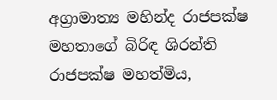අග්‍රාමාත්‍ය මහින්ද රාජපක්ෂ මහතාගේ බිරිඳ ශිරන්ති රාජපක්ෂ මහත්මිය,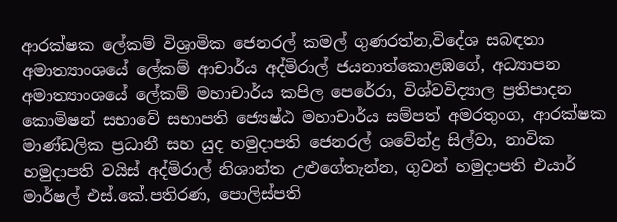ආරක්ෂක ලේකම් විශ්‍රාමික ජෙනරල් කමල් ගුණරත්න,විදේශ සබඳතා අමාත්‍යාංශයේ ලේකම් ආචාර්ය අද්මිරාල් ජයනාත්කොළඹගේ, අධ්‍යාපන අමාත්‍යාංශයේ ලේකම් මහාචාර්ය කපිල පෙරේරා, විශ්වවිද්‍යාල ප්‍රතිපාදන කොමිෂන් සභාවේ සභාපති ජ්‍යෙෂ්ඨ මහාචාර්ය සම්පත් අමරතුංග, ආරක්ෂක මාණ්ඩලික ප්‍රධානී සහ යුද හමුදාපති ජෙනරල් ශවේන්ද්‍ර සිල්වා, නාවික හමුදාපති වයිස් අද්මිරාල් නිශාන්ත උළුගේතැන්න, ගුවන් හමුදාපති එයාර් මාර්ෂල් එස්.කේ.පතිරණ, පොලිස්පති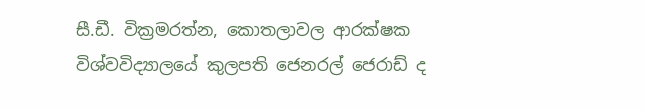සී.ඩී. වික්‍රමරත්න, කොතලාවල ආරක්ෂක විශ්වවිද්‍යාලයේ කුලපති ජෙනරල් ජෙරාඩ් ද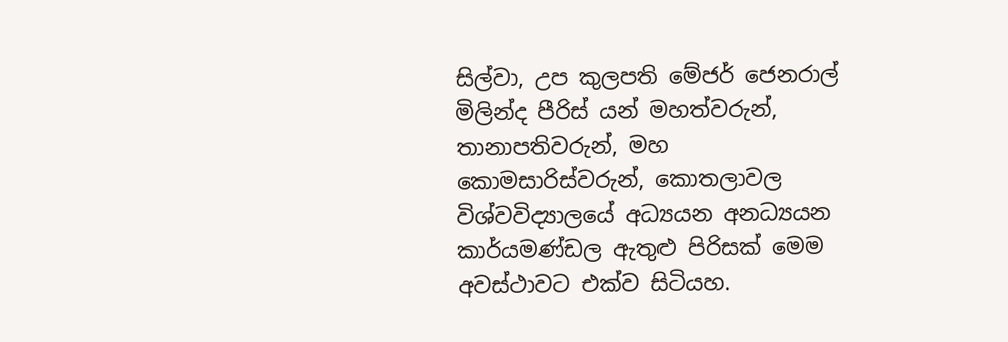සිල්වා, උප කුලපති මේජර් ජෙනරාල් මිලින්ද පීරිස් යන් මහත්වරුන්, තානාපතිවරුන්, මහ කොමසාරිස්වරුන්, කොතලාවල විශ්වවිද්‍යාලයේ අධ්‍යයන අනධ්‍යයන කාර්යමණ්ඩල ඇතුළු පිරිසක් මෙම අවස්ථාවට එක්ව සිටියහ.